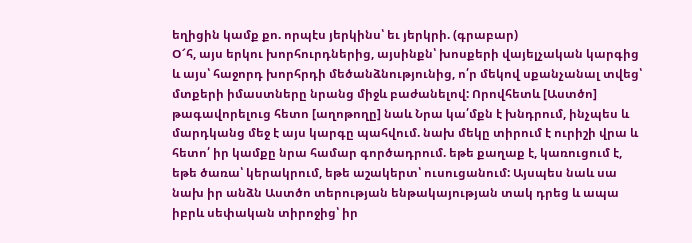եղիցին կամք քո. որպէս յերկինս՝ եւ յերկրի. (գրաբար)
Օ՜հ, այս երկու խորհուրդներից, այսինքն՝ խոսքերի վայելչական կարգից և այս՝ հաջորդ խորհրդի մեծանձնությունից, ո՛ր մեկով սքանչանալ տվեց՝ մտքերի իմաստները նրանց միջև բաժանելով: Որովհետև [Աստծո] թագավորելուց հետո [աղոթողը] նաև Նրա կա՛մքն է խնդրում, ինչպես և մարդկանց մեջ է այս կարգը պահվում. նախ մեկը տիրում է ուրիշի վրա և հետո՛ իր կամքը նրա համար գործադրում. եթե քաղաք է, կառուցում է, եթե ծառա՝ կերակրում, եթե աշակերտ՝ ուսուցանում: Այսպես նաև սա նախ իր անձն Աստծո տերության ենթակայության տակ դրեց և ապա իբրև սեփական տիրոջից՝ իր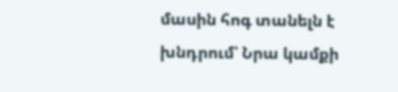մասին հոգ տանելն է խնդրում՝ Նրա կամքի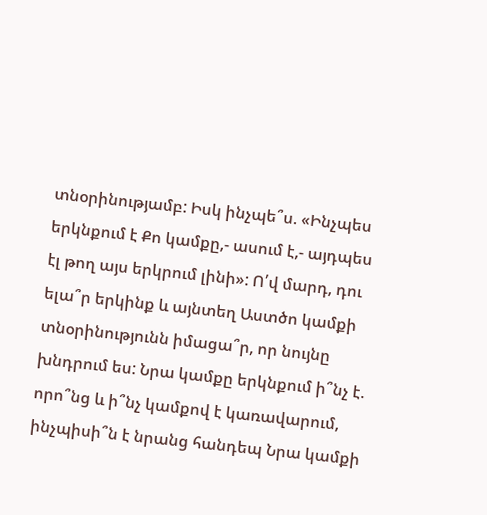տնօրինությամբ: Իսկ ինչպե՞ս. «Ինչպես երկնքում է Քո կամքը,- ասում է,- այդպես էլ թող այս երկրում լինի»: Ո՛վ մարդ, դու ելա՞ր երկինք և այնտեղ Աստծո կամքի տնօրինությունն իմացա՞ր, որ նույնը խնդրում ես: Նրա կամքը երկնքում ի՞նչ է. որո՞նց և ի՞նչ կամքով է կառավարում, ինչպիսի՞ն է նրանց հանդեպ Նրա կամքի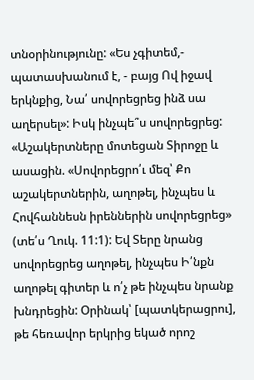տնօրինությունը: «Ես չգիտեմ,- պատասխանում է, - բայց Ով իջավ երկնքից, Նա՛ սովորեցրեց ինձ սա աղերսել»: Իսկ ինչպե՞ս սովորեցրեց: «Աշակերտները մոտեցան Տիրոջը և ասացին. «Սովորեցրո՛ւ մեզ՝ Քո աշակերտներին, աղոթել, ինչպես և Հովհաննեսն իրեններին սովորեցրեց» (տե՛ս Ղուկ. 11:1): Եվ Տերը նրանց սովորեցրեց աղոթել, ինչպես Ի՛նքն աղոթել գիտեր և ո՛չ թե ինչպես նրանք խնդրեցին: Օրինակ՝ [պատկերացրու], թե հեռավոր երկրից եկած որոշ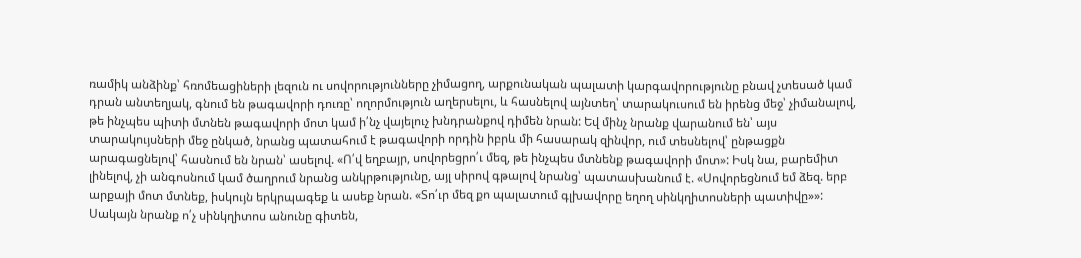ռամիկ անձինք՝ հռոմեացիների լեզուն ու սովորությունները չիմացող, արքունական պալատի կարգավորությունը բնավ չտեսած կամ դրան անտեղյակ, գնում են թագավորի դուռը՝ ողորմություն աղերսելու, և հասնելով այնտեղ՝ տարակուսում են իրենց մեջ՝ չիմանալով, թե ինչպես պիտի մտնեն թագավորի մոտ կամ ի՛նչ վայելուչ խնդրանքով դիմեն նրան: Եվ մինչ նրանք վարանում են՝ այս տարակույսների մեջ ընկած, նրանց պատահում է թագավորի որդին իբրև մի հասարակ զինվոր, ում տեսնելով՝ ընթացքն արագացնելով՝ հասնում են նրան՝ ասելով. «Ո՛վ եղբայր, սովորեցրո՛ւ մեզ, թե ինչպես մտնենք թագավորի մոտ»: Իսկ նա, բարեմիտ լինելով, չի անգոսնում կամ ծաղրում նրանց անկրթությունը, այլ սիրով գթալով նրանց՝ պատասխանում է. «Սովորեցնում եմ ձեզ. երբ արքայի մոտ մտնեք, իսկույն երկրպագեք և ասեք նրան. «Տո՛ւր մեզ քո պալատում գլխավորը եղող սինկղիտոսների պատիվը»»: Սակայն նրանք ո՛չ սինկղիտոս անունը գիտեն,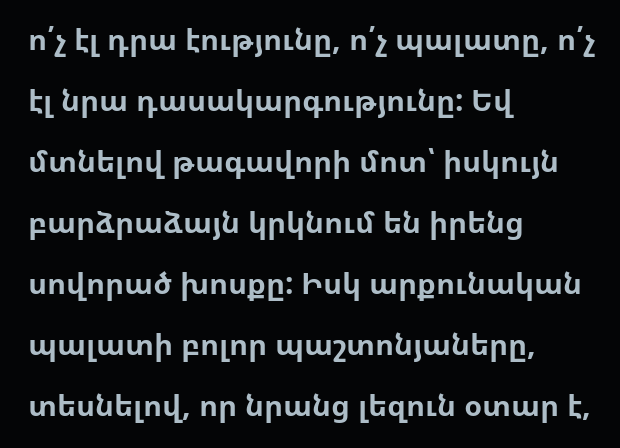ո՛չ էլ դրա էությունը, ո՛չ պալատը, ո՛չ էլ նրա դասակարգությունը: Եվ մտնելով թագավորի մոտ՝ իսկույն բարձրաձայն կրկնում են իրենց սովորած խոսքը: Իսկ արքունական պալատի բոլոր պաշտոնյաները, տեսնելով, որ նրանց լեզուն օտար է,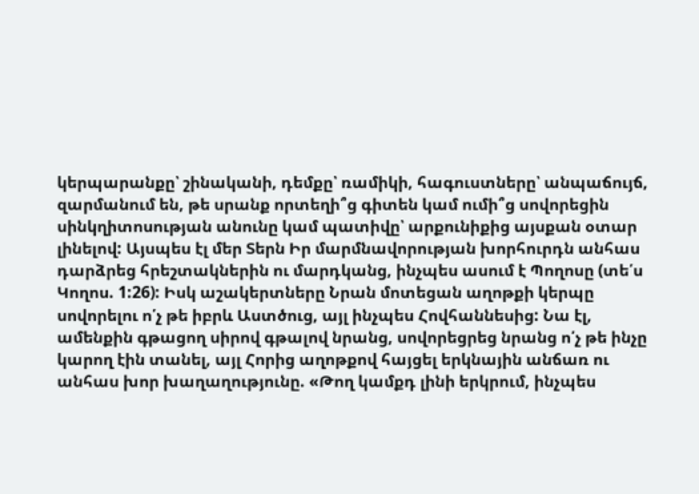կերպարանքը՝ շինականի, դեմքը՝ ռամիկի, հագուստները՝ անպաճույճ, զարմանում են, թե սրանք որտեղի՞ց գիտեն կամ ումի՞ց սովորեցին սինկղիտոսության անունը կամ պատիվը՝ արքունիքից այսքան օտար լինելով: Այսպես էլ մեր Տերն Իր մարմնավորության խորհուրդն անհաս դարձրեց հրեշտակներին ու մարդկանց, ինչպես ասում է Պողոսը (տե՛ս Կողոս. 1:26): Իսկ աշակերտները Նրան մոտեցան աղոթքի կերպը սովորելու ո՛չ թե իբրև Աստծուց, այլ ինչպես Հովհաննեսից: Նա էլ, ամենքին գթացող սիրով գթալով նրանց, սովորեցրեց նրանց ո՛չ թե ինչը կարող էին տանել, այլ Հորից աղոթքով հայցել երկնային անճառ ու անհաս խոր խաղաղությունը. «Թող կամքդ լինի երկրում, ինչպես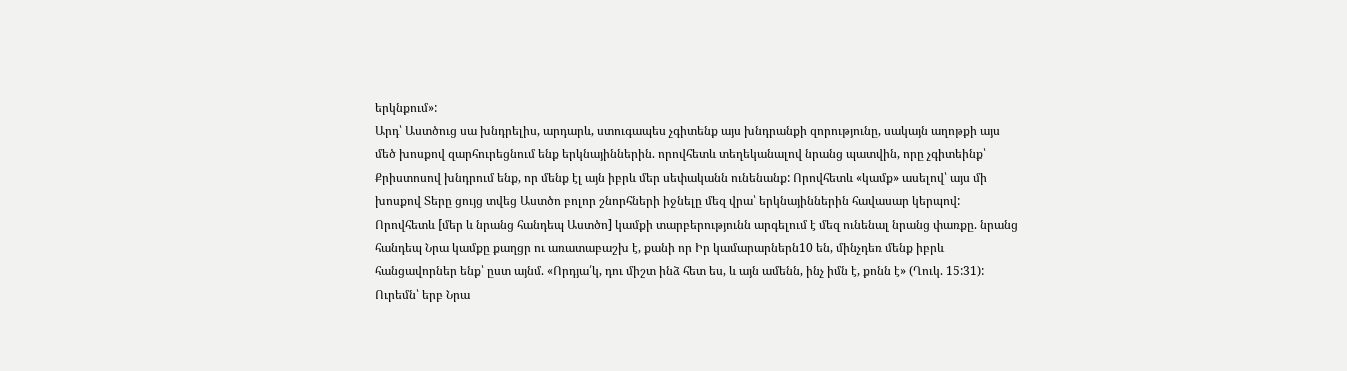երկնքում»:
Արդ՝ Աստծուց սա խնդրելիս, արդարև, ստուգապես չգիտենք այս խնդրանքի զորությունը, սակայն աղոթքի այս մեծ խոսքով զարհուրեցնում ենք երկնայիններին. որովհետև տեղեկանալով նրանց պատվին, որը չգիտեինք՝ Քրիստոսով խնդրում ենք, որ մենք էլ այն իբրև մեր սեփականն ունենանք: Որովհետև «կամք» ասելով՝ այս մի խոսքով Տերը ցույց տվեց Աստծո բոլոր շնորհների իջնելը մեզ վրա՝ երկնայիններին հավասար կերպով: Որովհետև [մեր և նրանց հանդեպ Աստծո] կամքի տարբերությունն արգելում է մեզ ունենալ նրանց փառքը. նրանց հանդեպ Նրա կամքը քաղցր ու առատաբաշխ է, քանի որ Իր կամարարներն10 են, մինչդեռ մենք իբրև հանցավորներ ենք՝ ըստ այնմ. «Որդյա՛կ, դու միշտ ինձ հետ ես, և այն ամենն, ինչ իմն է, քոնն է» (Ղուկ. 15:31):
Ուրեմն՝ երբ Նրա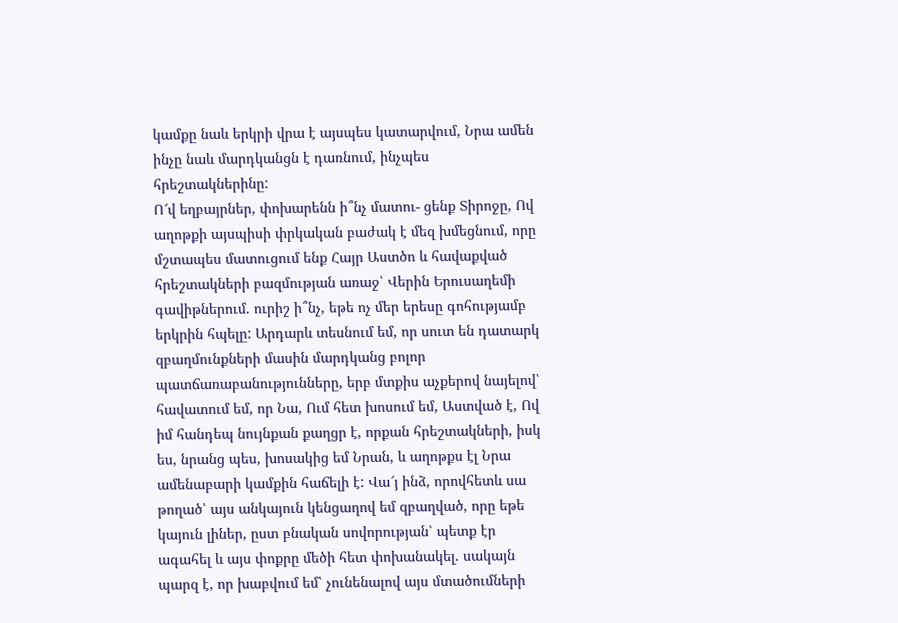կամքը նաև երկրի վրա է այսպես կատարվում, Նրա ամեն ինչը նաև մարդկանցն է դառնում, ինչպես հրեշտակներինը:
Ո՜վ եղբայրներ, փոխարենն ի՞նչ մատու- ցենք Տիրոջը, Ով աղոթքի այսպիսի փրկական բաժակ է մեզ խմեցնում, որը մշտապես մատուցում ենք Հայր Աստծո և հավաքված հրեշտակների բազմության առաջ՝ Վերին Երուսաղեմի գավիթներում. ուրիշ ի՞նչ, եթե ոչ մեր երեսը գոհությամբ երկրին հպելը: Արդարև տեսնում եմ, որ սուտ են դատարկ զբաղմունքների մասին մարդկանց բոլոր պատճառաբանությունները, երբ մտքիս աչքերով նայելով՝ հավատում եմ, որ Նա, Ում հետ խոսում եմ, Աստված է, Ով իմ հանդեպ նույնքան քաղցր է, որքան հրեշտակների, իսկ ես, նրանց պես, խոսակից եմ Նրան, և աղոթքս էլ Նրա ամենաբարի կամքին հաճելի է: Վա՜յ ինձ, որովհետև սա թողած՝ այս անկայուն կենցաղով եմ զբաղված, որը եթե կայուն լիներ, ըստ բնական սովորության՝ պետք էր ագահել և այս փոքրը մեծի հետ փոխանակել. սակայն պարզ է, որ խաբվում եմ՝ չունենալով այս մտածումների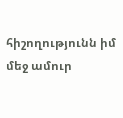հիշողությունն իմ մեջ ամուր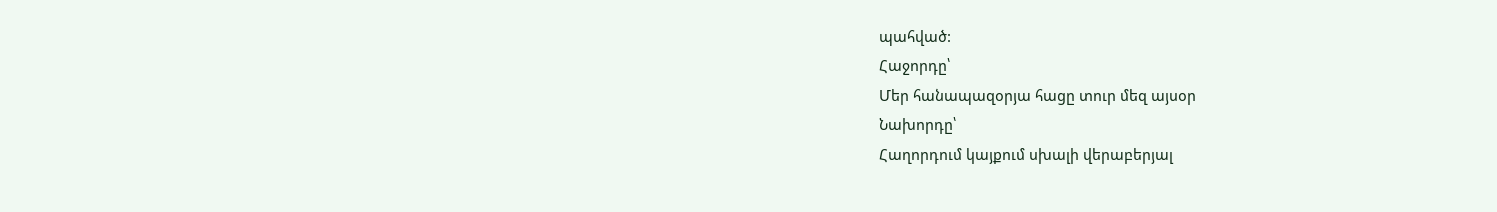պահված:
Հաջորդը՝
Մեր հանապազօրյա հացը տուր մեզ այսօր
Նախորդը՝
Հաղորդում կայքում սխալի վերաբերյալ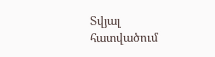Տվյալ հատվածում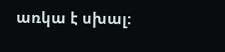առկա է սխալ: